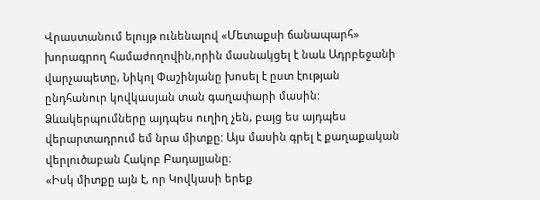Վրաստանում ելույթ ունենալով «Մետաքսի ճանապարհ» խորագրող համաժողովին,որին մասնակցել է նաև Ադրբեջանի վարչապետը, Նիկոլ Փաշինյանը խոսել է ըստ էության ընդհանուր կովկասյան տան գաղափարի մասին: Ձևակերպումները այդպես ուղիղ չեն, բայց ես այդպես վերարտադրում եմ նրա միտքը: Այս մասին գրել է քաղաքական վերլուծաբան Հակոբ Բադալյանը։
«Իսկ միտքը այն է, որ Կովկասի երեք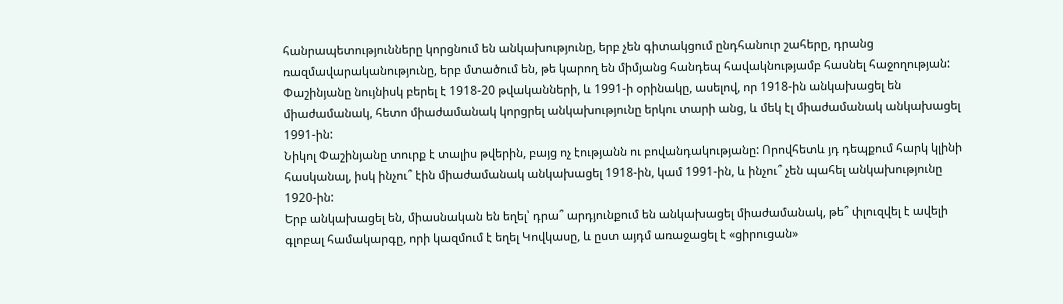հանրապետությունները կորցնում են անկախությունը, երբ չեն գիտակցում ընդհանուր շահերը, դրանց ռազմավարականությունը, երբ մտածում են, թե կարող են միմյանց հանդեպ հավակնությամբ հասնել հաջողության: Փաշինյանը նույնիսկ բերել է 1918-20 թվականների, և 1991-ի օրինակը, ասելով, որ 1918-ին անկախացել են միաժամանակ, հետո միաժամանակ կորցրել անկախությունը երկու տարի անց, և մեկ էլ միաժամանակ անկախացել 1991-ին:
Նիկոլ Փաշինյանը տուրք է տալիս թվերին, բայց ոչ էությանն ու բովանդակությանը: Որովհետև յդ դեպքում հարկ կլինի հասկանալ, իսկ ինչու՞ էին միաժամանակ անկախացել 1918-ին, կամ 1991-ին, և ինչու՞ չեն պահել անկախությունը 1920-ին:
Երբ անկախացել են, միասնական են եղել՝ դրա՞ արդյունքում են անկախացել միաժամանակ, թե՞ փլուզվել է ավելի գլոբալ համակարգը, որի կազմում է եղել Կովկասը, և ըստ այդմ առաջացել է «ցիրուցան»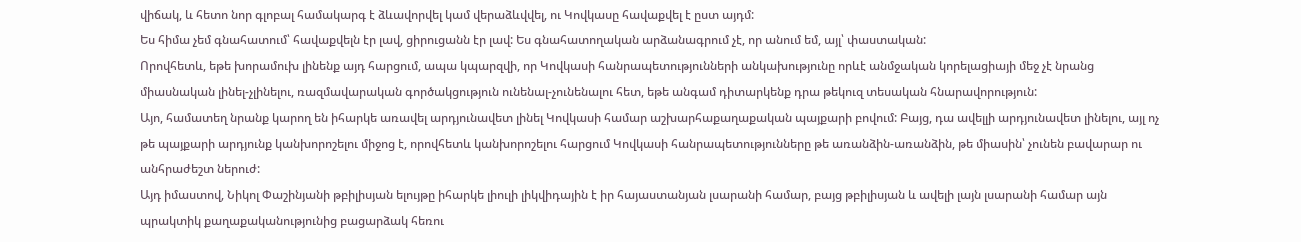վիճակ, և հետո նոր գլոբալ համակարգ է ձևավորվել կամ վերաձևվվել, ու Կովկասը հավաքվել է ըստ այդմ:
Ես հիմա չեմ գնահատում՝ հավաքվելն էր լավ, ցիրուցանն էր լավ: Ես գնահատողական արձանագրում չէ, որ անում եմ, այլ՝ փաստական:
Որովհետև, եթե խորամուխ լինենք այդ հարցում, ապա կպարզվի, որ Կովկասի հանրապետությունների անկախությունը որևէ անմջական կորելացիայի մեջ չէ նրանց միասնական լինել-չլինելու, ռազմավարական գործակցություն ունենալ-չունենալու հետ, եթե անգամ դիտարկենք դրա թեկուզ տեսական հնարավորություն:
Այո, համատեղ նրանք կարող են իհարկե առավել արդյունավետ լինել Կովկասի համար աշխարհաքաղաքական պայքարի բովում: Բայց, դա ավելլի արդյունավետ լինելու, այլ ոչ թե պայքարի արդյունք կանխորոշելու միջոց է, որովհետև կանխորոշելու հարցում Կովկասի հանրապետությունները թե առանձին-առանձին, թե միասին՝ չունեն բավարար ու անհրաժեշտ ներուժ:
Այդ իմաստով, Նիկոլ Փաշինյանի թբիլիսյան ելույթը իհարկե լիուլի լիկվիդային է իր հայաստանյան լսարանի համար, բայց թբիլիսյան և ավելի լայն լսարանի համար այն պրակտիկ քաղաքականությունից բացարձակ հեռու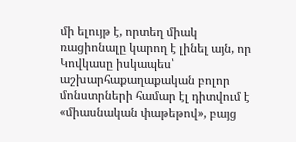մի ելույթ է, որտեղ միակ ռացիոնալը կարող է լինել այն, որ Կովկասը իսկապես՝ աշխարհաքաղաքական բոլոր մոնստրների համար էլ դիտվում է «միասնական փաթեթով», բայց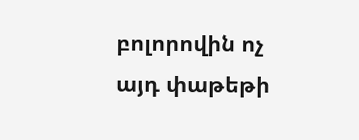բոլորովին ոչ այդ փաթեթի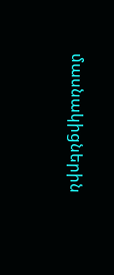մասնակիցներին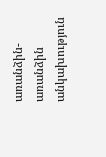առանձին-առանձին անկախություն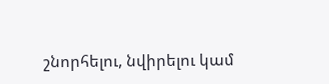շնորհելու, նվիրելու կամ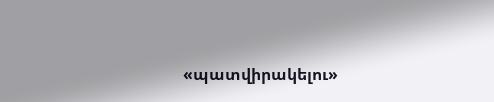«պատվիրակելու»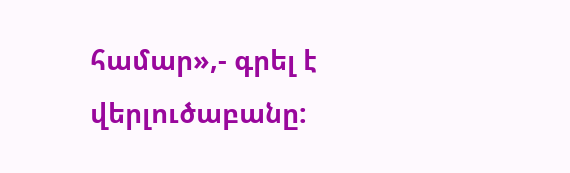համար»,- գրել է վերլուծաբանը: